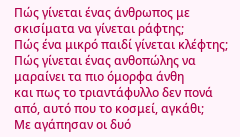Πώς γίνεται ένας άνθρωπος με σκισίματα να γίνεται ράφτης;
Πώς ένα μικρό παιδί γίνεται κλέφτης;
Πώς γίνεται ένας ανθοπώλης να μαραίνει τα πιο όμορφα άνθη
και πως το τριαντάφυλλο δεν πονά από, αυτό που το κοσμεί, αγκάθι;
Με αγάπησαν οι δυό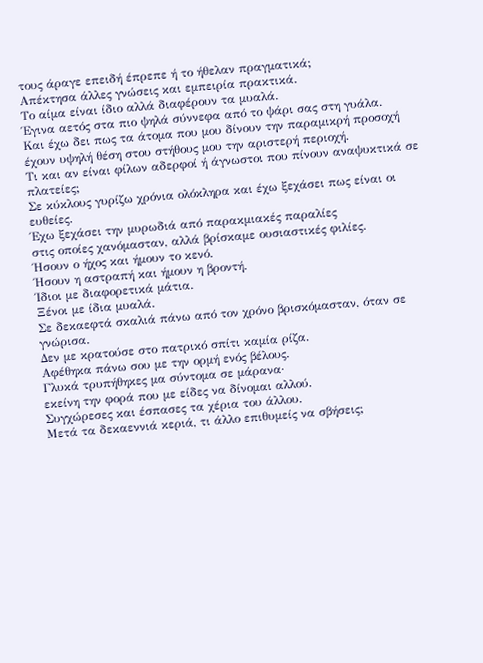τους άραγε επειδή έπρεπε ή το ήθελαν πραγματικά;
Απέκτησα άλλες γνώσεις και εμπειρία πρακτικά.
Το αίμα είναι ίδιο αλλά διαφέρουν τα μυαλά.
Έγινα αετός στα πιο ψηλά σύννεφα από το ψάρι σας στη γυάλα.
Και έχω δει πως τα άτομα που μου δίνουν την παραμικρή προσοχή
έχουν υψηλή θέση στου στήθους μου την αριστερή περιοχή.
Τι και αν είναι φίλων αδερφοί ή άγνωστοι που πίνουν αναψυκτικά σε πλατείες;
Σε κύκλους γυρίζω χρόνια ολόκληρα και έχω ξεχάσει πως είναι οι ευθείες.
Έχω ξεχάσει την μυρωδιά από παρακμιακές παραλίες
στις οποίες χανόμασταν, αλλά βρίσκαμε ουσιαστικές φιλίες.
Ήσουν ο ήχος και ήμουν το κενό.
Ήσουν η αστραπή και ήμουν η βροντή.
Ίδιοι με διαφορετικά μάτια.
Ξένοι με ίδια μυαλά.
Σε δεκαεφτά σκαλιά πάνω από τον χρόνο βρισκόμασταν, όταν σε γνώρισα.
Δεν με κρατούσε στο πατρικό σπίτι καμία ρίζα.
Αφέθηκα πάνω σου με την ορμή ενός βέλους.
Γλυκά τρυπήθηκες μα σύντομα σε μάρανα·
εκείνη την φορά που με είδες να δίνομαι αλλού.
Συγχώρεσες και έσπασες τα χέρια του άλλου.
Μετά τα δεκαεννιά κεριά, τι άλλο επιθυμείς να σβήσεις;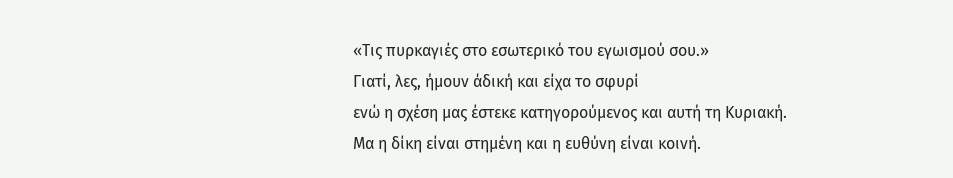«Τις πυρκαγιές στο εσωτερικό του εγωισμού σου.»
Γιατί, λες, ήμουν άδική και είχα το σφυρί
ενώ η σχέση μας έστεκε κατηγορούμενος και αυτή τη Κυριακή.
Μα η δίκη είναι στημένη και η ευθύνη είναι κοινή.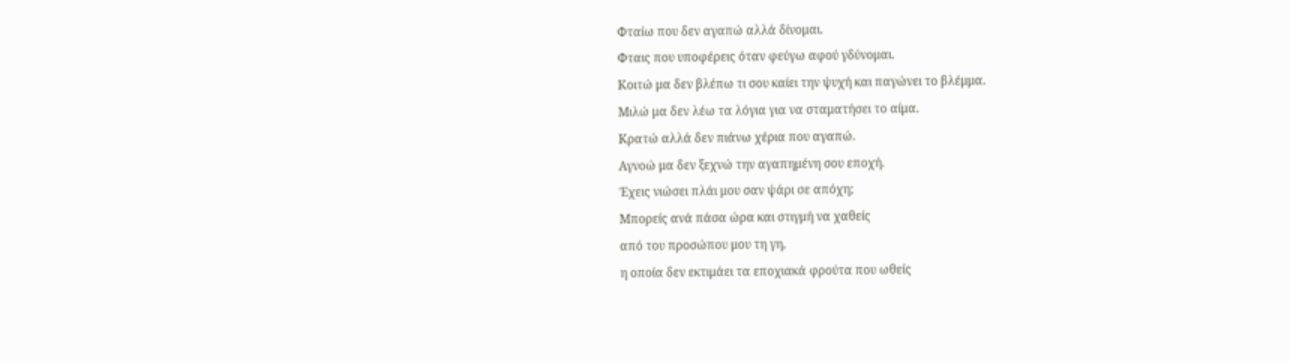Φταίω που δεν αγαπώ αλλά δίνομαι.
Φταις που υποφέρεις όταν φεύγω αφού γδύνομαι.
Κοιτώ μα δεν βλέπω τι σου καίει την ψυχή και παγώνει το βλέμμα.
Μιλώ μα δεν λέω τα λόγια για να σταματήσει το αίμα.
Κρατώ αλλά δεν πιάνω χέρια που αγαπώ.
Αγνοώ μα δεν ξεχνώ την αγαπημένη σου εποχή.
Έχεις νιώσει πλάι μου σαν ψάρι σε απόχη;
Μπορείς ανά πάσα ώρα και στιγμή να χαθείς
από του προσώπου μου τη γη,
η οποία δεν εκτιμάει τα εποχιακά φρούτα που ωθείς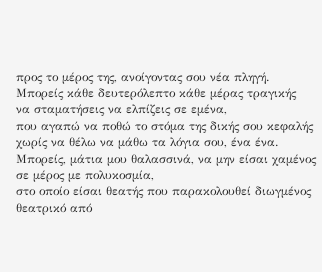προς το μέρος της, ανοίγοντας σου νέα πληγή.
Μπορείς κάθε δευτερόλεπτο κάθε μέρας τραγικής
να σταματήσεις να ελπίζεις σε εμένα,
που αγαπώ να ποθώ το στόμα της δικής σου κεφαλής
χωρίς να θέλω να μάθω τα λόγια σου, ένα ένα.
Μπορείς, μάτια μου θαλασσινά, να μην είσαι χαμένος
σε μέρος με πολυκοσμία,
στο οποίο είσαι θεατής που παρακολουθεί διωγμένος
θεατρικό από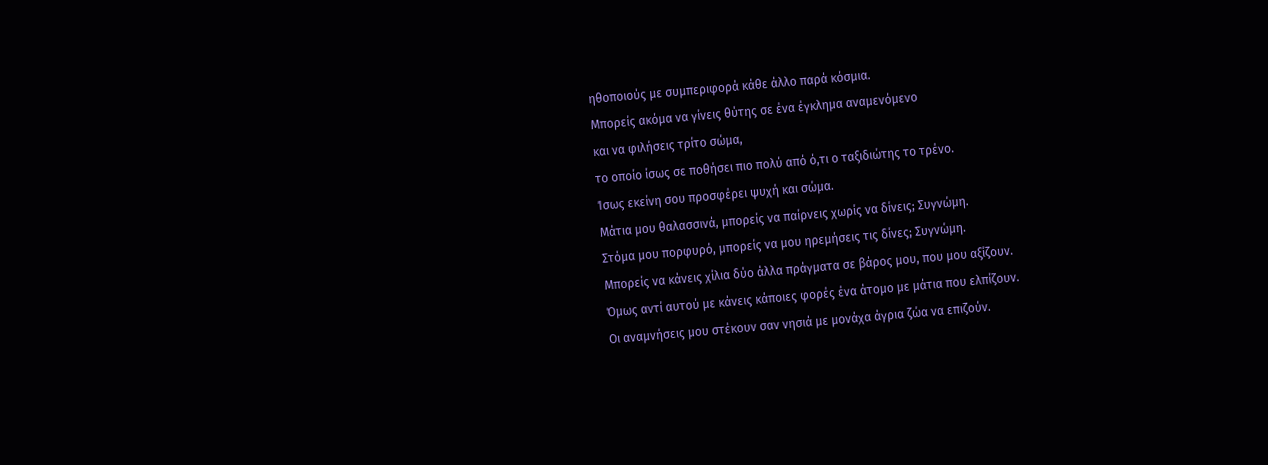ηθοποιούς με συμπεριφορά κάθε άλλο παρά κόσμια.
Μπορείς ακόμα να γίνεις θύτης σε ένα έγκλημα αναμενόμενο
και να φιλήσεις τρίτο σώμα,
το οποίο ίσως σε ποθήσει πιο πολύ από ό,τι ο ταξιδιώτης το τρένο.
Ίσως εκείνη σου προσφέρει ψυχή και σώμα.
Μάτια μου θαλασσινά, μπορείς να παίρνεις χωρίς να δίνεις; Συγνώμη.
Στόμα μου πορφυρό, μπορείς να μου ηρεμήσεις τις δίνες; Συγνώμη.
Μπορείς να κάνεις χίλια δύο άλλα πράγματα σε βάρος μου, που μου αξίζουν.
Όμως αντί αυτού με κάνεις κάποιες φορές ένα άτομο με μάτια που ελπίζουν.
Οι αναμνήσεις μου στέκουν σαν νησιά με μονάχα άγρια ζώα να επιζούν.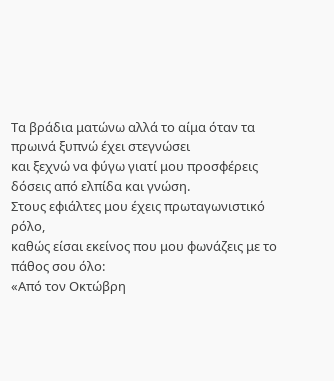Τα βράδια ματώνω αλλά το αίμα όταν τα πρωινά ξυπνώ έχει στεγνώσει
και ξεχνώ να φύγω γιατί μου προσφέρεις δόσεις από ελπίδα και γνώση.
Στους εφιάλτες μου έχεις πρωταγωνιστικό ρόλο,
καθώς είσαι εκείνος που μου φωνάζεις με το πάθος σου όλο:
«Από τον Οκτώβρη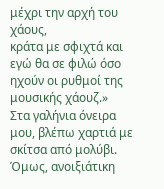μέχρι την αρχή του χάους,
κράτα με σφιχτά και εγώ θα σε φιλώ όσο ηχούν οι ρυθμοί της μουσικής χάουζ.»
Στα γαλήνια όνειρα μου, βλέπω χαρτιά με σκίτσα από μολύβι.
Όμως, ανοιξιάτικη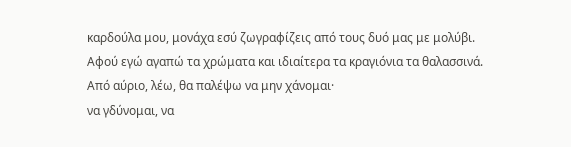καρδούλα μου, μονάχα εσύ ζωγραφίζεις από τους δυό μας με μολύβι.
Αφού εγώ αγαπώ τα χρώματα και ιδιαίτερα τα κραγιόνια τα θαλασσινά.
Από αύριο, λέω, θα παλέψω να μην χάνομαι·
να γδύνομαι, να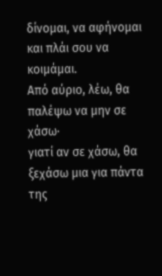δίνομαι, να αφήνομαι και πλάι σου να κοιμάμαι.
Από αύριο, λέω, θα παλέψω να μην σε χάσω·
γιατί αν σε χάσω, θα ξεχάσω μια για πάντα της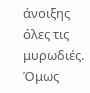άνοιξης όλες τις μυρωδιές.
Όμως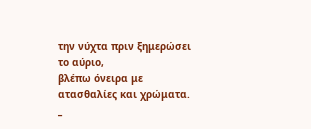την νύχτα πριν ξημερώσει το αύριο,
βλέπω όνειρα με ατασθαλίες και χρώματα.
_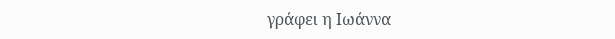γράφει η Ιωάννα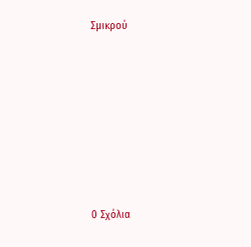Σμικρού








0 Σχόλια